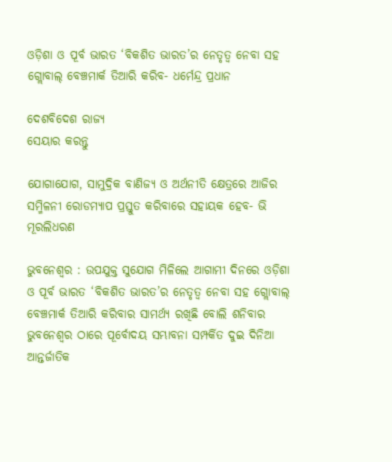ଓଡ଼ିଶା ଓ ପୂର୍ବ ଭାରତ ‘ବିକଶିତ ଭାରତ’ର ନେତୃତ୍ୱ ନେବା ସହ ଗ୍ଲୋବାଲ୍ ବେଞ୍ଚମାର୍କ ତିଆରି କରିବ- ଧର୍ମେନ୍ଦ୍ର ପ୍ରଧାନ

ଦେଶବିଦେଶ ରାଜ୍ୟ
ସେୟାର କରନ୍ତୁ

ଯୋଗାଯୋଗ, ସାମୁଦ୍ରିକ ବାଣିଜ୍ୟ ଓ ଅର୍ଥନୀତି କ୍ଷେତ୍ରରେ ଆଜିର ସମ୍ମିଳନୀ ରୋଡମ୍ୟାପ ପ୍ରସ୍ତୁତ କରିବାରେ ସହାୟକ ହେବ- ଭି ମୂରଲିଧରଣ

ଭୁବନେଶ୍ୱର : ଉପଯୁକ୍ତ ସୁଯୋଗ ମିଳିଲେ ଆଗାମୀ ଦିନରେ ଓଡ଼ିଶା ଓ ପୂର୍ବ ଭାରତ ‘ବିକଶିତ ଭାରତ’ର ନେତୃତ୍ୱ ନେବା ସହ ଗ୍ଲୋବାଲ୍ ବେଞ୍ଚମାର୍କ ତିଆରି କରିବାର ସାମର୍ଥ୍ୟ ରଖିଛି ବୋଲି ଶନିବାର ଭୁବନେଶ୍ୱର ଠାରେ ପୂର୍ବୋଦୟ ସମ୍ଭାବନା ସମ୍ପର୍କିତ ଦୁଇ ଦିନିଆ ଆନ୍ତର୍ଜାତିକ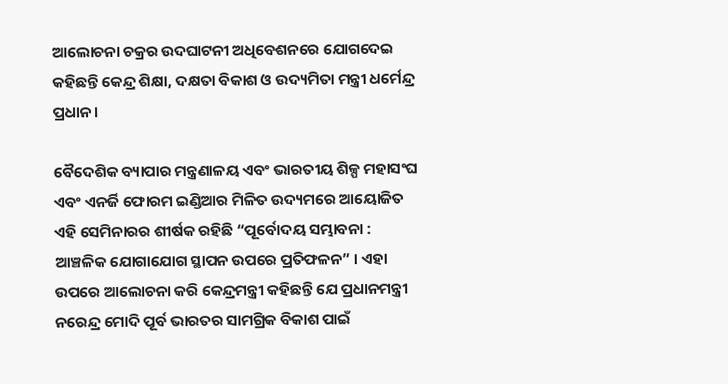ଆଲୋଚନା ଚକ୍ରର ଉଦଘାଟନୀ ଅଧିବେଶନରେ ଯୋଗଦେଇ କହିଛନ୍ତି କେନ୍ଦ୍ର ଶିକ୍ଷା, ଦକ୍ଷତା ବିକାଶ ଓ ଉଦ୍ୟମିତା ମନ୍ତ୍ରୀ ଧର୍ମେନ୍ଦ୍ର ପ୍ରଧାନ ।

ବୈଦେଶିକ ବ୍ୟାପାର ମନ୍ତ୍ରଣାଳୟ ଏବଂ ଭାରତୀୟ ଶିଳ୍ପ ମହାସଂଘ ଏବଂ ଏନର୍ଜି ଫୋରମ ଇଣ୍ଡିଆର ମିଳିତ ଉଦ୍ୟମରେ ଆୟୋଜିତ ଏହି ସେମିନାରର ଶୀର୍ଷକ ରହିଛି “ପୂର୍ବୋଦୟ ସମ୍ଭାବନା : ଆଞ୍ଚଳିକ ଯୋଗାଯୋଗ ସ୍ଥାପନ ଉପରେ ପ୍ରତିଫଳନ” । ଏହା ଉପରେ ଆଲୋଚନା କରି କେନ୍ଦ୍ରମନ୍ତ୍ରୀ କହିଛନ୍ତି ଯେ ପ୍ରଧାନମନ୍ତ୍ରୀ ନରେନ୍ଦ୍ର ମୋଦି ପୂର୍ବ ଭାରତର ସାମଗ୍ରିକ ବିକାଶ ପାଇଁ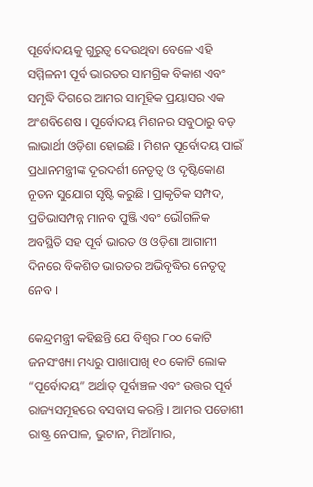ପୂର୍ବୋଦୟକୁ ଗୁରୁତ୍ୱ ଦେଉଥିବା ବେଳେ ଏହି ସମ୍ମିଳନୀ ପୂର୍ବ ଭାରତର ସାମଗ୍ରିକ ବିକାଶ ଏବଂ ସମୃଦ୍ଧି ଦିଗରେ ଆମର ସାମୂହିକ ପ୍ରୟାସର ଏକ ଅଂଶବିଶେଷ । ପୂର୍ବୋଦୟ ମିଶନର ସବୁଠାରୁ ବଡ଼ ଲାଭାର୍ଥୀ ଓଡ଼ିଶା ହୋଇଛି । ମିଶନ ପୂର୍ବୋଦୟ ପାଇଁ ପ୍ରଧାନମନ୍ତ୍ରୀଙ୍କ ଦୂରଦର୍ଶୀ ନେତୃତ୍ୱ ଓ ଦୃଷ୍ଟିକୋଣ ନୂତନ ସୁଯୋଗ ସୃଷ୍ଟି କରୁଛି । ପ୍ରାକୃତିକ ସମ୍ପଦ, ପ୍ରତିଭାସମ୍ପନ୍ନ ମାନବ ପୁଞ୍ଜି ଏବଂ ଭୌଗଳିକ ଅବସ୍ଥିତି ସହ ପୂର୍ବ ଭାରତ ଓ ଓଡ଼ିଶା ଆଗାମୀ ଦିନରେ ବିକଶିତ ଭାରତର ଅଭିବୃଦ୍ଧିର ନେତୃତ୍ୱ ନେବ ।

କେନ୍ଦ୍ରମନ୍ତ୍ରୀ କହିଛନ୍ତି ଯେ ବିଶ୍ୱର ୮୦୦ କୋଟି ଜନସଂଖ୍ୟା ମଧ୍ୟରୁ ପାଖାପାଖି ୧୦ କୋଟି ଲୋକ “ପୂର୍ବୋଦୟ” ଅର୍ଥାତ୍ ପୂର୍ବାଞ୍ଚଳ ଏବଂ ଉତ୍ତର ପୂର୍ବ ରାଜ୍ୟସମୂହରେ ବସବାସ କରନ୍ତି । ଆମର ପଡୋଶୀ ରାଷ୍ଟ୍ର ନେପାଳ, ଭୁଟାନ, ମିଆଁମାର,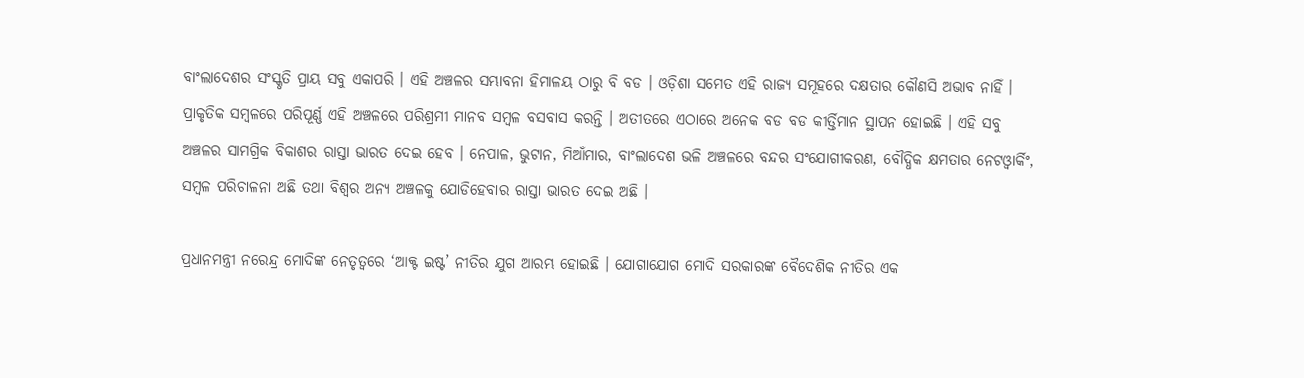ବାଂଲାଦେଶର ସଂସ୍କୃତି ପ୍ରାୟ ସବୁ ଏକାପରି । ଏହି ଅଞ୍ଚଳର ସମ୍ଭାବନା ହିମାଳୟ ଠାରୁ ବି ବଡ । ଓଡ଼ିଶା ସମେତ ଏହି ରାଜ୍ୟ ସମୂହରେ ଦକ୍ଷତାର କୌଣସି ଅଭାବ ନାହିଁ । ପ୍ରାକୃତିକ ସମ୍ବଳରେ ପରିପୂର୍ଣ୍ଣ ଏହି ଅଞ୍ଚଳରେ ପରିଶ୍ରମୀ ମାନବ ସମ୍ବଳ ବସବାସ କରନ୍ତି । ଅତୀତରେ ଏଠାରେ ଅନେକ ବଡ ବଡ କୀର୍ତ୍ତିମାନ ସ୍ଥାପନ ହୋଇଛି । ଏହି ସବୁ ଅଞ୍ଚଳର ସାମଗ୍ରିକ ବିକାଶର ରାସ୍ତା ଭାରତ ଦେଇ ହେବ । ନେପାଳ, ଭୁଟାନ, ମିଆଁମାର, ବାଂଲାଦେଶ ଭଳି ଅଞ୍ଚଳରେ ବନ୍ଦର ସଂଯୋଗୀକରଣ, ବୌଦ୍ଧିକ କ୍ଷମତାର ନେଟଓ୍ୱାର୍କିଂ, ସମ୍ବଳ ପରିଚାଳନା ଅଛି ତଥା ବିଶ୍ୱର ଅନ୍ୟ ଅଞ୍ଚଳକୁ ଯୋଡିହେବାର ରାସ୍ତା ଭାରତ ଦେଇ ଅଛି ।

ପ୍ରଧାନମନ୍ତ୍ରୀ ନରେନ୍ଦ୍ର ମୋଦିଙ୍କ ନେତୃତ୍ୱରେ ‘ଆକ୍ଟ ଇଷ୍ଟ’ ନୀତିର ଯୁଗ ଆରମ୍ଭ ହୋଇଛି । ଯୋଗାଯୋଗ ମୋଦି ସରକାରଙ୍କ ବୈଦେଶିକ ନୀତିର ଏକ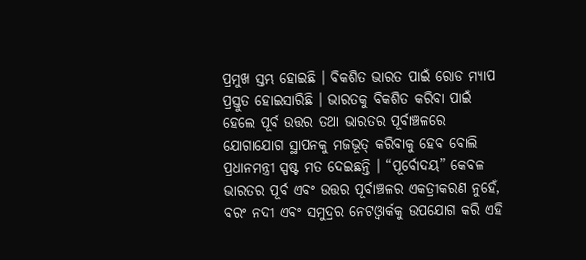ପ୍ରମୁଖ ସ୍ତମ୍ଭ ହୋଇଛି । ବିକଶିତ ଭାରତ ପାଇଁ ରୋଡ ମ୍ୟାପ ପ୍ରସ୍ତୁତ ହୋଇସାରିଛି । ଭାରତକୁ ବିକଶିତ କରିବା ପାଇଁ ହେଲେ ପୂର୍ବ ଉତ୍ତର ତଥା ଭାରତର ପୂର୍ବାଞ୍ଚଳରେ ଯୋଗାଯୋଗ ସ୍ଥାପନକୁ ମଜଭୂତ୍ କରିବାକୁ ହେବ ବୋଲି ପ୍ରଧାନମନ୍ତ୍ରୀ ସ୍ପଷ୍ଟ ମତ ଦେଇଛନ୍ତି । “ପୂର୍ବୋଦୟ” କେବଳ ଭାରତର ପୂର୍ବ ଏବଂ ଉତ୍ତର ପୂର୍ବାଞ୍ଚଳର ଏକତ୍ରୀକରଣ ନୁହେଁ, ବରଂ ନଦୀ ଏବଂ ସମୁଦ୍ରର ନେଟଓ୍ୱାର୍କକୁ ଉପଯୋଗ କରି ଏହି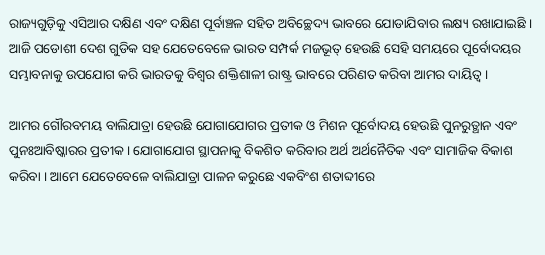ରାଜ୍ୟଗୁଡ଼ିକୁ ଏସିଆର ଦକ୍ଷିଣ ଏବଂ ଦକ୍ଷିଣ ପୂର୍ବାଞ୍ଚଳ ସହିତ ଅବିଚ୍ଛେଦ୍ୟ ଭାବରେ ଯୋଡାଯିବାର ଲକ୍ଷ୍ୟ ରଖାଯାଇଛି । ଆଜି ପଡୋଶୀ ଦେଶ ଗୁଡିକ ସହ ଯେତେବେଳେ ଭାରତ ସମ୍ପର୍କ ମଜଭୂତ୍ ହେଉଛି ସେହି ସମୟରେ ପୂର୍ବୋଦୟର ସମ୍ଭାବନାକୁ ଉପଯୋଗ କରି ଭାରତକୁ ବିଶ୍ୱର ଶକ୍ତିଶାଳୀ ରାଷ୍ଟ୍ର ଭାବରେ ପରିଣତ କରିବା ଆମର ଦାୟିତ୍ୱ ।

ଆମର ଗୌରବମୟ ବାଲିଯାତ୍ରା ହେଉଛି ଯୋଗାଯୋଗର ପ୍ରତୀକ ଓ ମିଶନ ପୂର୍ବୋଦୟ ହେଉଛି ପୁନରୁତ୍ଥାନ ଏବଂ ପୁନଃଆବିଷ୍କାରର ପ୍ରତୀକ । ଯୋଗାଯୋଗ ସ୍ଥାପନାକୁ ବିକଶିତ କରିବାର ଅର୍ଥ ଅର୍ଥନୈତିକ ଏବଂ ସାମାଜିକ ବିକାଶ କରିବା । ଆମେ ଯେତେବେଳେ ବାଲିଯାତ୍ରା ପାଳନ କରୁଛେ ଏକବିଂଶ ଶତାବ୍ଦୀରେ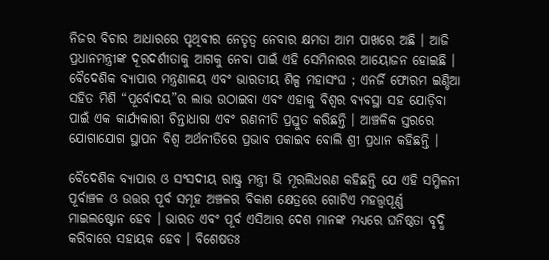ନିଜର ବିଚାର ଆଧାରରେ ପୃଥିବୀର ନେତୃତ୍ୱ ନେବାର କ୍ଷମତା ଆମ ପାଖରେ ଅଛି । ଆଜି ପ୍ରଧାନମନ୍ତ୍ରୀଙ୍କ ଦୂରଦର୍ଶୀତାକୁ ଆଗକୁ ନେବା ପାଇଁ ଏହି ସେମିନାରର ଆୟୋଜନ ହୋଇଛି । ବୈଦେଶିକ ବ୍ୟାପାର ମନ୍ତ୍ରଣାଳୟ ଏବଂ ଭାରତୀୟ ଶିଳ୍ପ ମହାସଂଘ ; ଏନର୍ଜି ଫୋରମ ଇଣ୍ଡିଆ ସହିତ ମିଶି “ପୂର୍ବୋଦୟ”ର ଲାଭ ଉଠାଇବା ଏବଂ ଏହାକୁ ବିଶ୍ୱର ବ୍ୟବସ୍ଥା ସହ ଯୋଡ଼ିବା ପାଇଁ ଏକ କାର୍ଯ୍ୟକାରୀ ଚିନ୍ତାଧାରା ଏବଂ ରଣନୀତି ପ୍ରସ୍ତୁତ କରିଛନ୍ତି । ଆଞ୍ଚଳିକ ସ୍ତରରେ ଯୋଗାଯୋଗ ସ୍ଥାପନ ବିଶ୍ୱ ଅର୍ଥନୀତିରେ ପ୍ରଭାବ ପକାଇବ ବୋଲି ଶ୍ରୀ ପ୍ରଧାନ କହିଛନ୍ତି ।

ବୈଦେଶିକ ବ୍ୟାପାର ଓ ସଂସଦୀୟ ରାଷ୍ଟ୍ର ମନ୍ତ୍ରୀ ଭି ମୂରଲିଧରଣ କହିଛନ୍ତି ଯେ ଏହି ସମ୍ମିଳନୀ ପୂର୍ବାଞ୍ଚଳ ଓ ଉତ୍ତର ପୂର୍ବ ସମୂହ ଅଞ୍ଚଳର ବିକାଶ କ୍ଷେତ୍ରରେ ଗୋଟିଏ ମହତ୍ତ୍ୱପୂର୍ଣ୍ଣ ମାଇଲଷ୍ଟୋନ ହେବ । ଭାରତ ଏବଂ ପୂର୍ବ ଏସିଆର ଦେଶ ମାନଙ୍କ ମଧ୍ୟରେ ଘନିଷ୍ଠତା ବୃଦ୍ଧି କରିବାରେ ସହାୟକ ହେବ । ବିଶେଷତଃ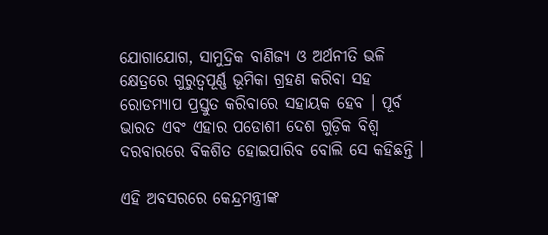ଯୋଗାଯୋଗ, ସାମୁଦ୍ରିକ ବାଣିଜ୍ୟ ଓ ଅର୍ଥନୀତି ଭଳି କ୍ଷେତ୍ରରେ ଗୁରୁତ୍ୱପୂର୍ଣ୍ଣ ଭୂମିକା ଗ୍ରହଣ କରିବା ସହ ରୋଡମ୍ୟାପ ପ୍ରସ୍ତୁତ କରିବାରେ ସହାୟକ ହେବ । ପୂର୍ବ ଭାରତ ଏବଂ ଏହାର ପଡୋଶୀ ଦେଶ ଗୁଡ଼ିକ ବିଶ୍ଵ ଦରବାରରେ ବିକଶିତ ହୋଇପାରିବ ବୋଲି ସେ କହିଛନ୍ତି ।

ଏହି ଅବସରରେ କେନ୍ଦ୍ରମନ୍ତ୍ରୀଙ୍କ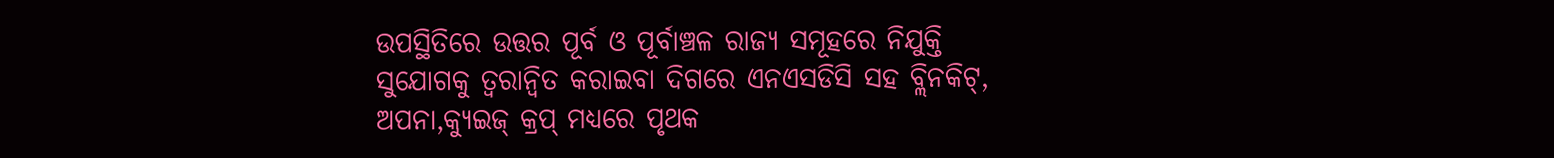ଉପସ୍ଥିତିରେ ଉତ୍ତର ପୂର୍ବ ଓ ପୂର୍ବାଞ୍ଚଳ ରାଜ୍ୟ ସମୂହରେ ନିଯୁକ୍ତି ସୁଯୋଗକୁ ତ୍ୱରାନ୍ୱିତ କରାଇବା ଦିଗରେ ଏନଏସଡିସି ସହ ବ୍ଲିନକିଟ୍, ଅପନା,କ୍ୟୁଇଜ୍ କ୍ରପ୍ ମଧ୍ୟରେ ପୃଥକ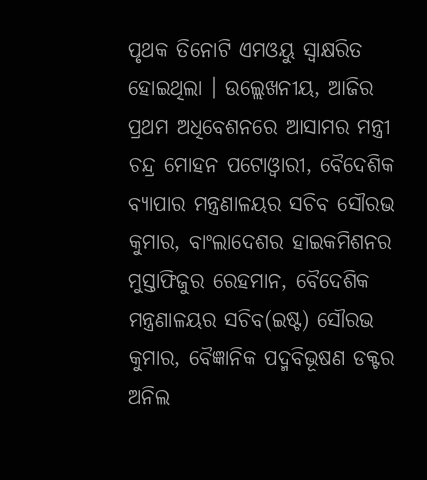ପୃଥକ ତିନୋଟି ଏମଓୟୁ ସ୍ୱାକ୍ଷରିତ ହୋଇଥିଲା । ଉଲ୍ଲେଖନୀୟ, ଆଜିର ପ୍ରଥମ ଅଧିବେଶନରେ ଆସାମର ମନ୍ତ୍ରୀ ଚନ୍ଦ୍ର ମୋହନ ପଟୋଓ୍ୱାରୀ, ବୈଦେଶିକ ବ୍ୟାପାର ମନ୍ତ୍ରଣାଳୟର ସଚିବ ସୌରଭ କୁମାର, ବାଂଲାଦେଶର ହାଇକମିଶନର ମୁସ୍ତାଫିଜୁର ରେହମାନ, ବୈଦେଶିକ ମନ୍ତ୍ରଣାଳୟର ସଚିବ(ଇଷ୍ଟ) ସୌରଭ କୁମାର, ବୈଜ୍ଞାନିକ ପଦ୍ମବିଭୂଷଣ ଡକ୍ଟର ଅନିଲ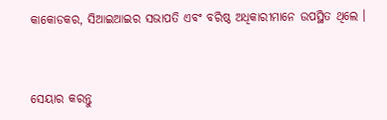କାକୋଡକର, ସିଆଇଆଇର ସଭାପତି ଏବଂ ବରିଷ୍ଠ ଅଧିକାରୀମାନେ ଉପସ୍ଥିତ ଥିଲେ ।


ସେୟାର କରନ୍ତୁ